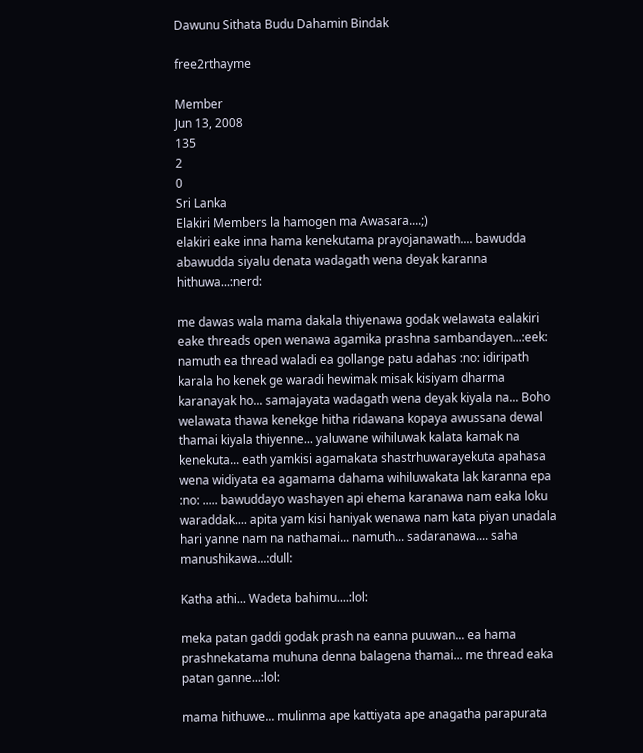Dawunu Sithata Budu Dahamin Bindak

free2rthayme

Member
Jun 13, 2008
135
2
0
Sri Lanka
Elakiri Members la hamogen ma Awasara....;)
elakiri eake inna hama kenekutama prayojanawath.... bawudda abawudda siyalu denata wadagath wena deyak karanna hithuwa...:nerd:

me dawas wala mama dakala thiyenawa godak welawata ealakiri eake threads open wenawa agamika prashna sambandayen...:eek: namuth ea thread waladi ea gollange patu adahas :no: idiripath karala ho kenek ge waradi hewimak misak kisiyam dharma karanayak ho... samajayata wadagath wena deyak kiyala na... Boho welawata thawa kenekge hitha ridawana kopaya awussana dewal thamai kiyala thiyenne... yaluwane wihiluwak kalata kamak na kenekuta... eath yamkisi agamakata shastrhuwarayekuta apahasa wena widiyata ea agamama dahama wihiluwakata lak karanna epa :no: ..... bawuddayo washayen api ehema karanawa nam eaka loku waraddak.... apita yam kisi haniyak wenawa nam kata piyan unadala hari yanne nam na nathamai... namuth... sadaranawa.... saha manushikawa...:dull:

Katha athi... Wadeta bahimu....:lol:

meka patan gaddi godak prash na eanna puuwan... ea hama prashnekatama muhuna denna balagena thamai... me thread eaka patan ganne...:lol:

mama hithuwe... mulinma ape kattiyata ape anagatha parapurata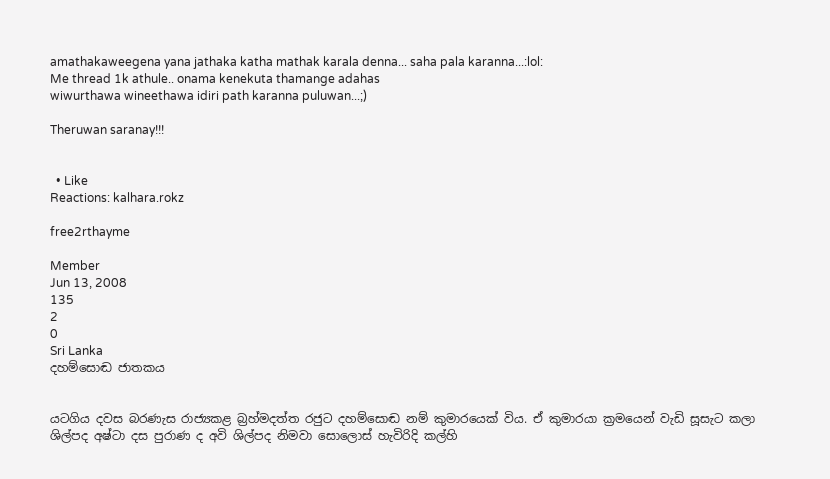amathakaweegena yana jathaka katha mathak karala denna... saha pala karanna...:lol:
Me thread 1k athule.. onama kenekuta thamange adahas
wiwurthawa wineethawa idiri path karanna puluwan...;)

Theruwan saranay!!!


  • Like
Reactions: kalhara.rokz

free2rthayme

Member
Jun 13, 2008
135
2
0
Sri Lanka
දහම්සොඬ ජාතකය


යටගිය දවස බරණැස රාජ්‍යකළ බ්‍රහ්මදත්ත රජුට දහම්සොඬ නම් කුමාරයෙක් විය. ඒ කුමාරයා ක්‍රමයෙන් වැඩි සූසැට කලා ශිල්පද අෂ්ටා දස පුරාණ ද අවි ශිල්පද නිමවා සොලොස් හැවිරිදි කල්හි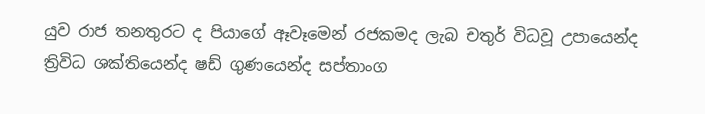යුව රාජ තනතුරට ද පියාගේ ඈවෑමෙන් රජකමද ලැබ චතුර් විධවූ උපායෙන්ද ත්‍රිවිධ ශක්තියෙන්ද ෂඩ් ගුණයෙන්ද සප්තාංග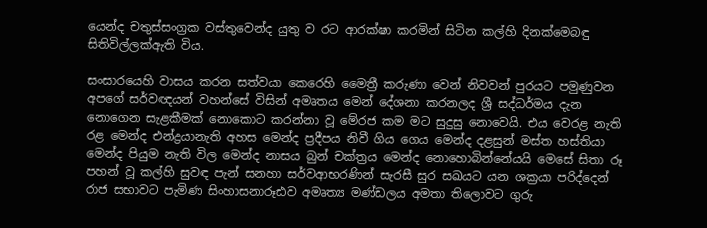යෙන්ද චතුස්සංග්‍රක වස්තුවෙන්ද යුතු ව රට ආරක්ෂා කරමින් සිටින කල්හි දිනක්මෙබඳු සිතිවිල්ලක්ඇති විය.

සංසාරයෙහි වාසය කරන සත්වයා කෙරෙහි මෛත්‍රී කරුණා වෙන් නිවවන් පුරයට පමුණුවන අපගේ සර්වඥයන් වහන්සේ විසින් අමෘතය මෙන් දේශනා කරනලද ශ්‍රී සද්ධර්මය දැන නොගෙන සැළකීමක් නොකොට කරන්නා වූ මේරජ කම මට සුදුසු නොවෙයි. එය වෙරළ නැති රළ මෙන්ද එන්ද්‍රයානැති අහස මෙන්ද ප්‍රදීපය නිවී ගිය ගෙය මෙන්ද දළසුන් මස්ත හස්තියා මෙන්ද පියුම නැති විල මෙන්ද නාසය බුන් චක්ත්‍රය මෙන්ද නොහොබින්නේයයි මෙසේ සිතා රූ පහන් වූ කල්හි සුවඳ පැන් සනහා සර්වආභරණින් සැරසී සුර සඛයට යන ශක්‍රයා පරිද්දෙන් රාජ සභාවට පැමිණ සිංහාසනාරූඪව අමෘත්‍ය මණ්ඩලය අමතා තිලොවට ගුරු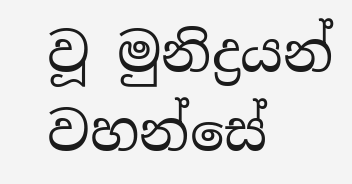වූ මුනිද්‍රයන් වහන්සේ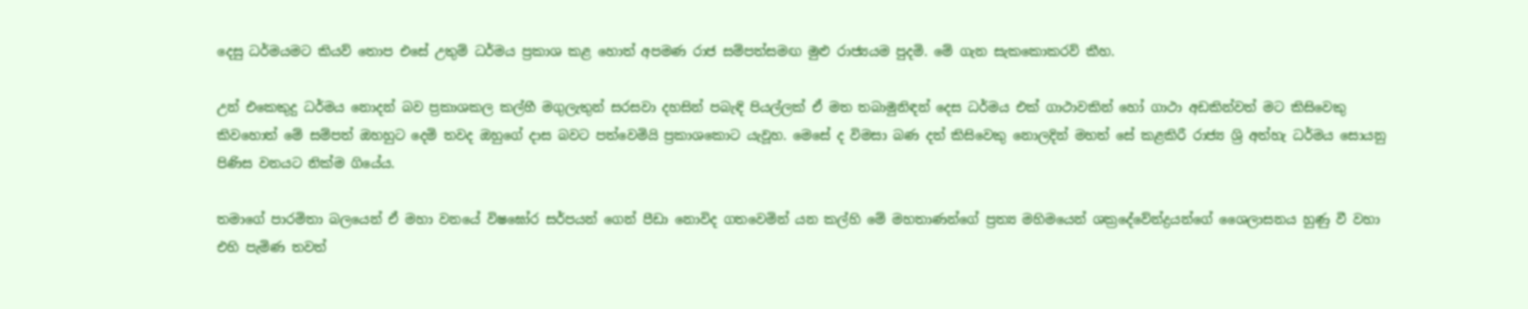දෙසු ධර්මයමට කියව් තොප එසේ උතුම් ධර්මය ප්‍රකාශ කළ හොත් අපමණ රාජ සම්පත්සමඟ මුළු රාජ්‍යයම පුදමි. මේ ගැන සැකකොකරව් කීහ.

උන් එකෙකුදු ධර්මය නොදන් බව ප්‍රකාශකල කල්හී මගුලැතුන් සරසවා දහසින් පබැඳි පියල්ලක් ඒ මත තබාමුනිඳන් දෙස ධර්මය එක් ගාථාවකින් හෝ ගාථා අඩකින්වත් මට කිසිවෙකු කිවහොත් මේ සම්පත් ඔහහුට දෙමි තවද ඔහුගේ දාස බවට පත්වෙමියි ප්‍රකාශකොට යැවූහ. මෙසේ ද විමසා බණ දත් කිසිවෙකු නොලදින් මහත් සේ කළකිරී රාජ්‍ය ශ්‍රි අත්හැ ධර්මය සොයනු පිණිස වනයට නික්ම ගියේය.

තමාගේ පාරමිතා බලයෙන් ඒ මහා වනයේ විෂඝෝර සර්පයන් ගෙන් පීඩා නොවිද ගතවෙමින් යන කල්හි මේ මහතාණන්ගේ ප්‍රත්‍ය මහිමයෙන් ශක්‍රදේවේන්ද්‍රයන්ගේ ශෛලාසනය හුණු වී වහා එහි පැමිණ තවත්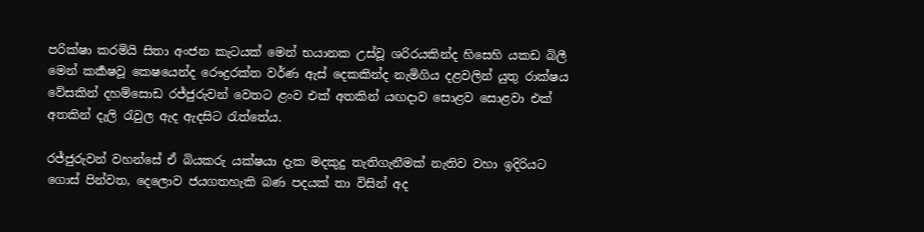පරික්ෂා කරමියි සිතා අංජන කැටයක් මෙන් භයානක උස්වූ ශරිරයකින්ද හිසෙහි යකඩ බිලී මෙන් කර්‍කෂවූ කෙෂයෙන්ද රෞද්‍රරක්ත වර්ණ ඇස් දෙකකින්ද නැමිගිය දළවලින් යුතු රාක්ෂය වේසකින් දහම්සොඩ රජ්ජුරුවන් වෙතට ළංව එක් අතකින් යඟදාව සොළව සොළවා එක් අතකින් දැලි රැවුල ඇද ඇදසිට රැත්තේය.

රජ්ජුරුවන් වහන්සේ ඒ බියකරු යක්ෂයා දැක මදකුදු තැතිගැනීමක් නැතිව වහා ඉදිරියට ගොස් පින්වත, දෙලොව ජයගතහැකි බණ පදයක් තා විසින් අද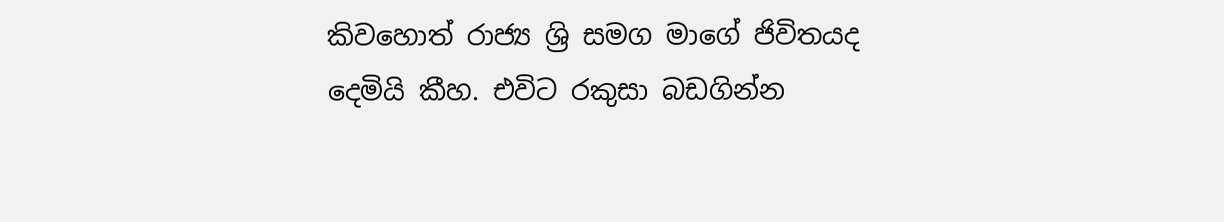කිවහොත් රාජ්‍ය ශ්‍රි සමග මාගේ ජිවිතයද දෙමියි කීහ. එවිට රකුසා බඩගින්න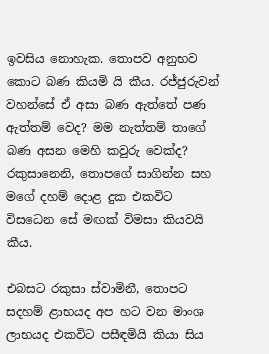ඉවසිය නොහැක. තොපව අනුභව කොට බණ කියමි යි කීය. රජ්ජුරුවන් වහන්සේ ඒ අසා බණ ඇත්තේ පණ ඇත්තම් වෙද? මම නැත්තම් තාගේ බණ අසන මෙහි කවුරු වෙක්ද? රකුසානෙනි, තොපගේ සාගින්න සහ මගේ දහම් දොළ දුක එකවිට විසධෙන සේ මඟක් විමසා කියවයි කීය.

එබසට රකුසා ස්වාමිනී, තොපට සදහම් ළාභයද අප හට වන මාංශ ලාභයද එකවිට පසීඳමියි කියා සිය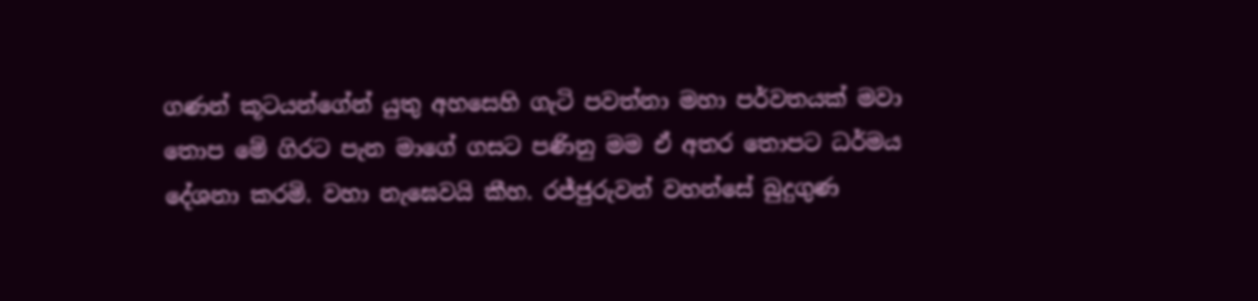ගණන් කූටයන්ගේන් යුතු අහසෙහි ගැටි පවත්නා මහා පර්වතයක් මවා තොප මේ ගිරට පැන මාගේ ගසට පණිනු මම ඒ අතර තොපට ධර්මය දේශනා කරමි. වහා නැඝෙවයි කීහ. රජ්ජුරුවන් වහන්සේ බුදුගුණ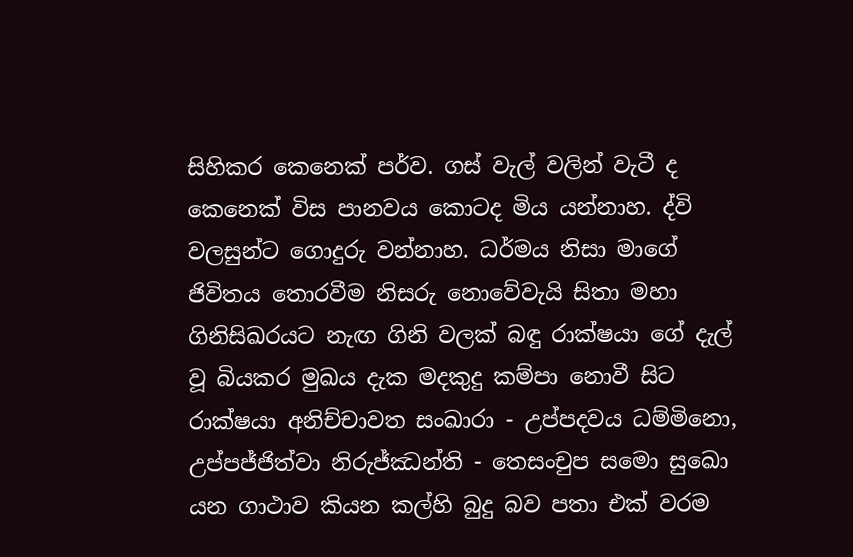සිහිකර කෙනෙක් පර්ව. ගස් වැල් වලින් වැටී ද කෙනෙක් විස පානවය කොටද මිය යන්නාහ. ද්වි වලසුන්ට ගොදුරු වන්නාහ. ධර්මය නිසා මාගේ ජිවිතය තොරවීම නිසරු නොවේවැයි සිතා මහා ගිනිසිඛරයට නැඟ ගිනි වලක් බඳු රාක්ෂයා ගේ දැල් වූ බියකර මුඛය දැක මදකුදු කම්පා නොවී සිට රාක්ෂයා අනිච්චාවත සංඛාරා - උප්පදවය ධම්මිනො, උප්පජ්ජිත්වා නිරුජ්ඣන්ති - තෙසංචුප සමො සුඛො යන ගාථාව කියන කල්හි බුදු බව පතා එක් වරම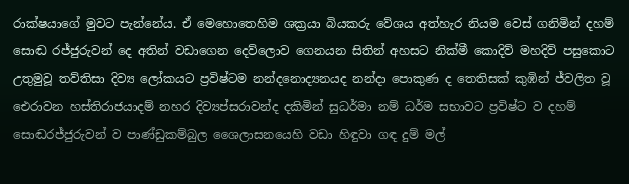රාක්ෂයාගේ මුවට පැන්නේය. ඒ මෙහොතෙහිම ශක්‍රයා බියකරු වේශය අත්හැර නියම වෙස් ගනිමින් දහම් සොඬ රජ්ජුරුවන් දෙ අතින් වඩාගෙන දෙව්ලොව ගෙනයන සිතින් අහසට නික්මී කොදිව් මහදිව් පසුකොට උතුමුවූ තව්තිසා දිව්‍ය ලෝකයට ප්‍රවිෂ්ටම නන්දනොද්‍යනයද නන්දා පොකුණ ද තෙතිසක් කුඹින් ජ්වලිත වූ ඓරාවන හස්තිරාජයාදම් නහර දිව්‍යප්සරාවන්ද දකිමින් සුධර්මා නම් ධර්ම සභාවට ප්‍රවිෂ්ට ව දහම් සොඬරජ්ජුරුවන් ව පාණ්ඩුකම්බුල ශෛලාසනයෙහි වඩා හිඳුවා ගඳ දුම් මල්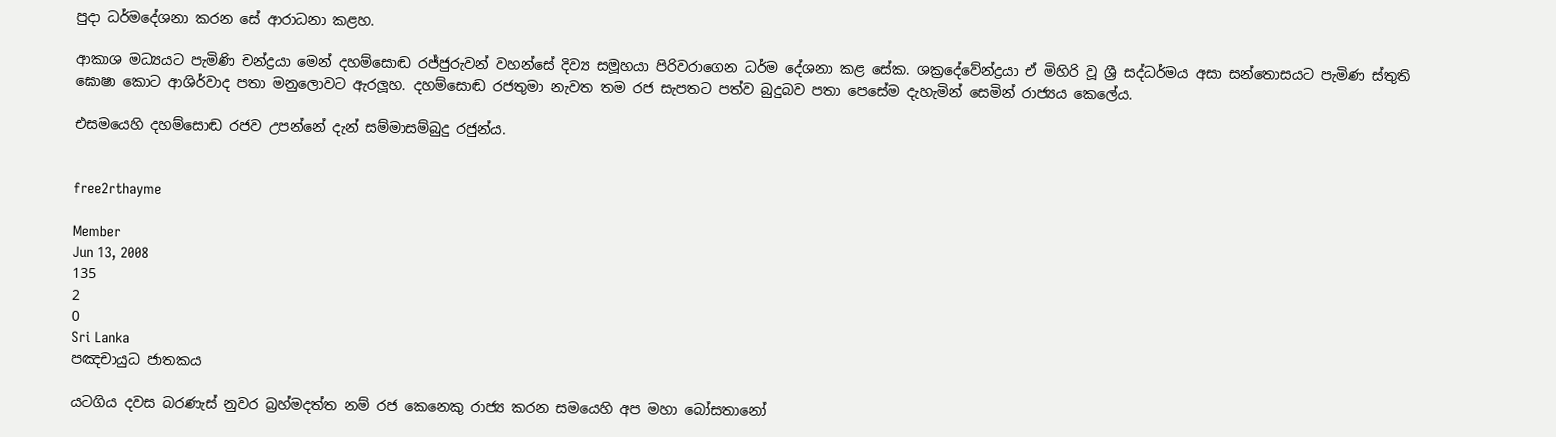පුදා ධර්මදේශනා කරන සේ ආරාධනා කළහ.

ආකාශ මධ්‍යයට පැමිණි චන්ද්‍රයා මෙන් දහම්සොඬ රජ්ජුරුවන් වහන්සේ දිව්‍ය සමූහයා පිරිවරාගෙන ධර්ම දේශනා කළ සේක. ශක්‍රදේවේන්ද්‍රයා ඒ මිහිරි වූ ශ්‍රී සද්ධර්මය අසා සන්තොසයට පැමිණ ස්තුති ඝොෂා කොට ආශිර්වාද පතා මනුලොවට ඇරලූහ. දහම්සොඬ රජතුමා නැවත තම රජ සැපතට පත්ව බුදුබව පතා පෙසේම දැහැමින් සෙමින් රාජ්‍යය කෙලේය.

එසමයෙහි දහම්සොඬ රජව උපන්නේ දැන් සම්මාසම්බුදු රජුන්ය.


free2rthayme

Member
Jun 13, 2008
135
2
0
Sri Lanka
පඤචායුධ ජාතකය

යටගිය දවස බරණැස් නුවර බ්‍රහ්මදත්ත නම් රජ කෙනෙකු රාජ්‍ය කරන සමයෙහි අප මහා බෝසතානෝ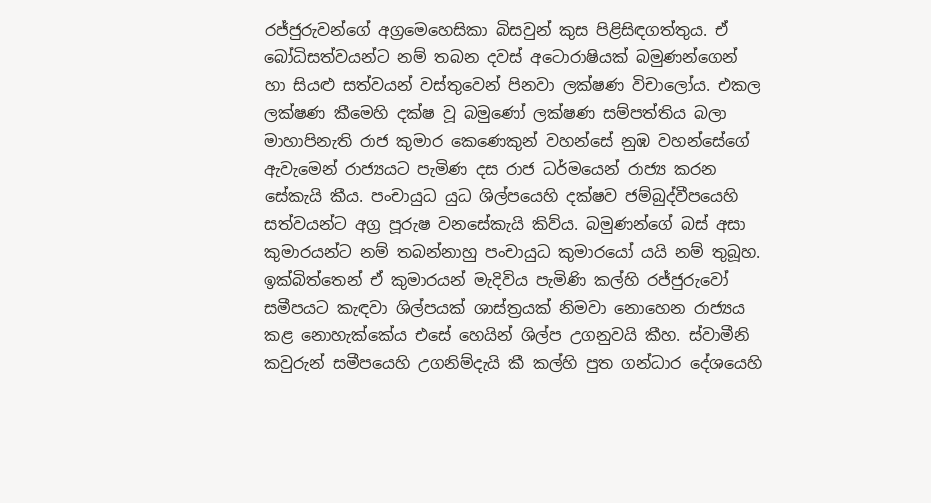රජ්ජුරුවන්ගේ අග්‍රමෙහෙසිකා බිසවුන් කුස පිළිසිඳගත්තුය. ඒ බෝධිසත්වයන්ට නම් තබන දවස් අටොරාෂියක් බමුණන්ගෙන් හා සියළු සත්වයන් වස්තුවෙන් පිනවා ලක්ෂණ විචාලෝය. එකල ලක්ෂණ කීමෙහි දක්ෂ වූ බමුණෝ ලක්ෂණ සම්පත්තිය බලා මාහාපිනැති රාජ කුමාර කෙණෙකුන් වහන්සේ නුඹ වහන්සේගේ ඇවැමෙන් රාජ්‍යයට පැමිණ දස රාජ ධර්මයෙන් රාජ්‍ය කරන සේකැයි කීය. පංචායුධ යුධ ශිල්පයෙහි දක්ෂව ජම්බුද්වීපයෙහි සත්වයන්ට අග්‍ර පූරුෂ වනසේකැයි කිව්ය. බමුණන්ගේ බස් අසා කුමාරයන්ට නම් තබන්නාහු පංචායුධ කුමාරයෝ යයි නම් තුබූහ. ඉක්බිත්තෙන් ඒ කුමාරයන් මැදිවිය පැමිණි කල්හි රජ්ජුරුවෝ සමීපයට කැඳවා ශිල්පයක් ශාස්ත්‍රයක් නිමවා නොහෙන රාජ්‍යය කළ නොහැක්කේය එසේ හෙයින් ශිල්ප උගනුවයි කීහ. ස්වාමීනි කවුරුන් සමීපයෙහි උගනිම්දැයි කී කල්හි පුත ගන්ධාර දේශයෙහි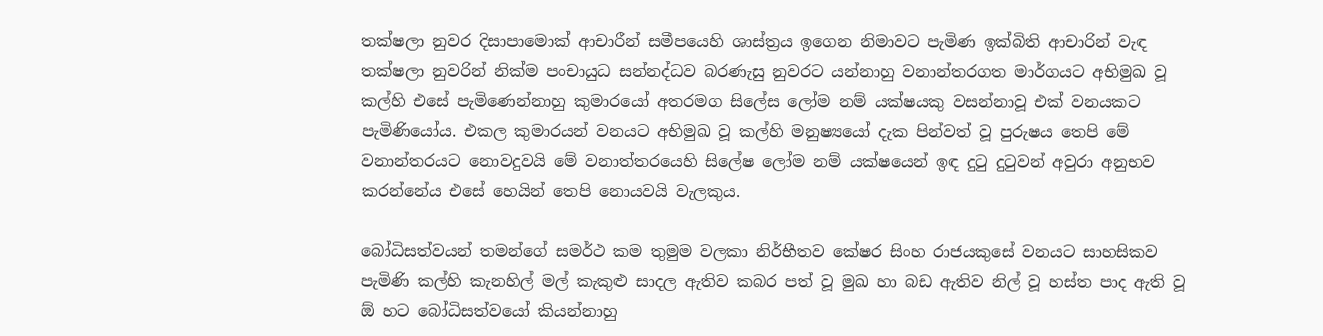තක්ෂලා නුවර දිසාපාමොක් ආචාරීන් සමීපයෙහි ශාස්ත්‍රය ඉගෙන නිමාවට පැමිණ ඉක්බිති ආචාරින් වැඳ තක්ෂලා නුවරින් නික්ම පංචායුධ සන්නද්ධව බරණැසු නුවරට යන්නාහු වනාන්තරගත මාර්ගයට අභිමුඛ වූ කල්හි එසේ පැමිණෙන්නාහු කුමාරයෝ අතරමග සිලේස ලෝම නම් යක්ෂයකු වසන්නාවූ එක් වනයකට පැමිණියෝය. එකල කුමාරයන් වනයට අභිමුඛ වූ කල්හි මනුෂ්‍යයෝ දැක පින්වත් වූ පුරුෂය තෙපි මේ වනාන්තරයට නොවදුවයි මේ වනාත්තරයෙහි සිලේෂ ලෝම නම් යක්ෂයෙන් ඉඳ දුටු දුටුවන් අවුරා අනුභව කරන්නේය එසේ හෙයින් තෙපි නොයවයි වැලකුය.

බෝධිසත්වයන් තමන්ගේ සමර්ථ කම තුමුම වලකා නිර්භීතව කේෂර සිංහ රාජයකුසේ වනයට සාහසිකව පැමිණි කල්හි කැනහිල් මල් කැකුළු සාදල ඇතිව කබර පත් වූ මුඛ හා බඩ ඇතිව නිල් වූ හස්ත පාද ඇති වූ ඕ හට බෝධිසත්වයෝ කියන්නාහු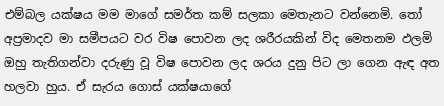එම්බල යක්ෂය මම මාගේ සමර්ත කම් සලකා මෙතැනට වන්නෙමි. තෝ අප්‍රමාදව මා සමීපයට වර විෂ පොවන ලද ශරීරයකින් විද මෙතනම ඵලමි ඔහු තැතිගන්වා දරුණු වූ විෂ පොවන ලද ශරය දුනු පිට ලා ගෙන ඇඳ අත හලවා හුය. ඒ සැරය ගොස් යක්ෂයාගේ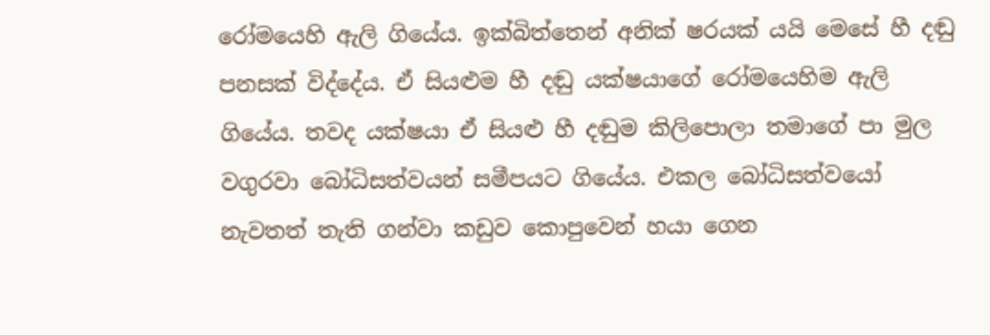රෝමයෙහි ඇලි ගියේය. ඉක්බිත්තෙන් අනික් ෂරයක් යයි මෙසේ හී දඬු පනසක් විද්දේය. ඒ සියළුම හී දඬු යක්ෂයාගේ රෝමයෙහිම ඇලි ගියේය. තවද යක්ෂයා ඒ සියළු හී දඬුම කිලිපොලා තමාගේ පා මුල වගුරවා බෝධිසත්වයන් සමීපයට ගියේය. එකල බෝධිසත්වයෝ නැවතත් තැති ගන්වා කඩුව කොපුවෙන් හයා ගෙන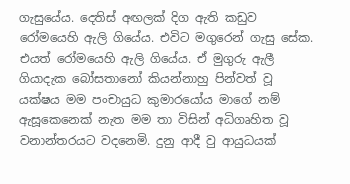ගැසුයේය. දෙතිස් අඟලක් දිග ඇති කඩුව රෝමයෙහි ඇලි ගියේය. එවිට මගුරෙන් ගැසු සේක. එයත් රෝමයෙහි ඇලි ගියේය. ඒ මුගුරු ඇලී ගියාදැක බෝසතානෝ කියන්නාහු පින්වත් වූ යක්ෂය මම පංචායුධ කුමාරයෝය මාගේ නම් ඇසූකෙනෙක් නැත මම තා විසින් අධිගෘහිත වූ වනාන්තරයට වදනෙමි. දුනු ආදී වු ආයුධයක්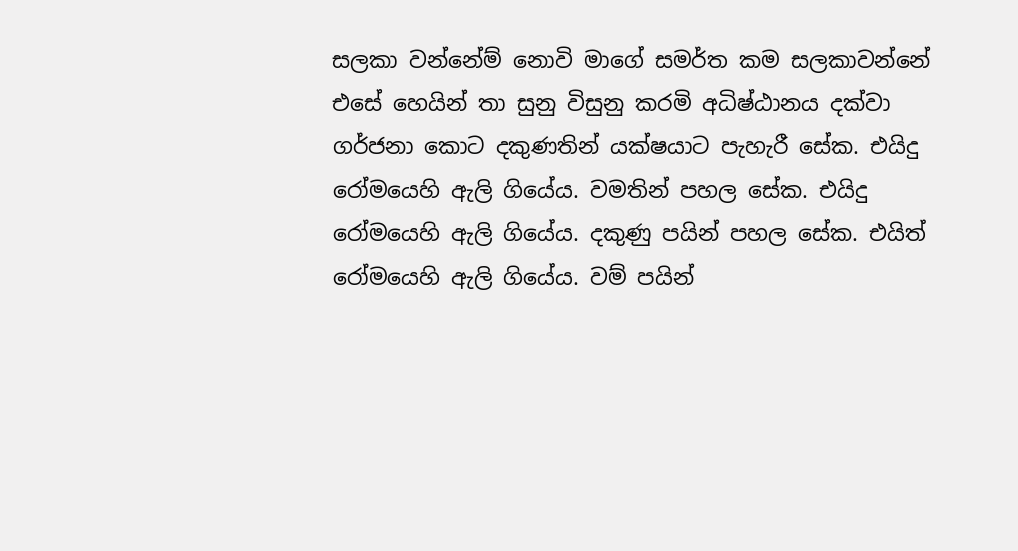සලකා වන්නේම් නොවි මාගේ සමර්ත කම සලකාවන්නේ එසේ හෙයින් තා සුනු විසුනු කරමි අධිෂ්ඨානය දක්වා ගර්ජනා කොට දකුණතින් යක්ෂයාට පැහැරී සේක. එයිදු රෝමයෙහි ඇලි ගියේය. වමතින් පහල සේක. එයිදු රෝමයෙහි ඇලි ගියේය. දකුණු පයින් පහල සේක. එයිත් රෝමයෙහි ඇලි ගියේය. වම් පයින්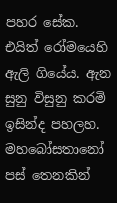පහර සේක. එයිත් රෝමයෙහි ඇලි ගියේය. ඇන සුනු විසුනු කරමි ඉසින්ද පහලහ. මහබෝසතානෝ පස් තෙනකින්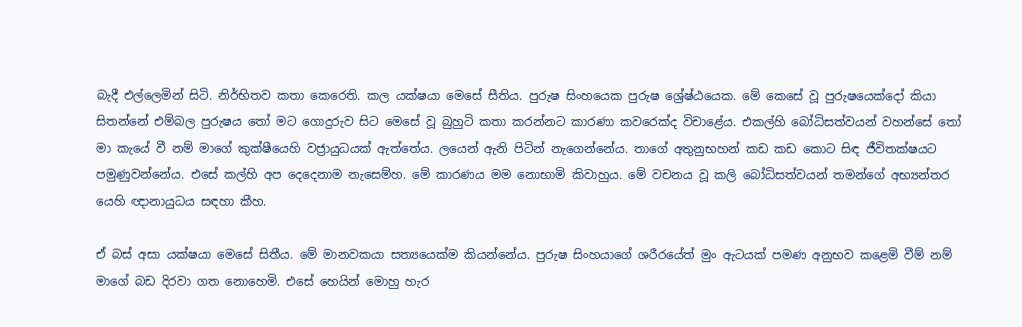බැදී එල්ලෙමින් සිටි. නිර්භිතව කතා කෙරෙති. කල යක්ෂයා මෙසේ සීතිය. පුරුෂ සිංහයෙක පුරුෂ ශ්‍රේෂ්ඨයෙක. මේ කෙසේ වූ පුරුෂයෙක්දෝ කියා සිතන්නේ එම්බල පුරුෂය තෝ මට ගොදුරුව සිට මෙසේ වූ බුහුටි කතා කරන්නට කාරණා කවරෙක්ද විචාළේය. එකල්හි බෝධිසත්වයන් වහන්සේ තෝ මා කැයේ වී නම් මාගේ කුක්ෂීයෙහි වජ්‍රායුධයක් ඇත්තේය. ලයෙන් ඇනි පිටින් නැගෙන්නේය. තාගේ අතුනුභහන් කඩ කඩ කොට සිඳ ජීවිතක්ෂයට පමුණුවන්නේය. එසේ කල්හි අප දෙදෙනාම නැසෙම්හ. මේ කාරණය මම නොභාමි කිවාහුය. මේ වචනය වූ කලි බෝධිසත්වයන් තමන්ගේ අභ්‍යන්තර යෙහි ඥානායුධය සඳහා කීහ.

ඒ බස් අසා යක්ෂයා මෙසේ සිතීය. මේ මානවකයා සත්‍යයෙක්ම කියන්නේය. පුරුෂ සිංහයාගේ ශරීරයේත් මුං ඇටයක් පමණ අනුභව කළෙමි වීම් නම් මාගේ බඩ දිරවා ගත නොහෙමි. එසේ හෙයින් මොහු හැර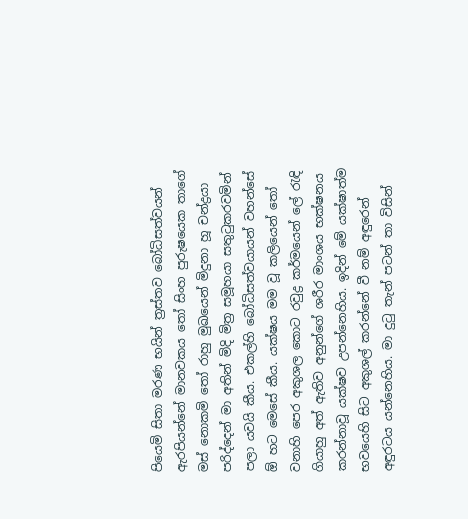පියෙමි සිතා මරණ භයින් ත්‍රස්තව බෝධිසත්වයන් ඇරපියන්නේ මානවකය තෝ සිංහ පුරුෂයෙක තාගේ මස් නොකමි තෝ රාහු මුඛයෙන් මිදුනා හූ චන්ද්‍රයා පරිද්දෙන් මා අතින් මිදි මිත්‍ර සමූහයා සතුටුකරවමින් පලා යවයි කීය. එකල්හි බෝධිසත්වයායන් වහන්සේ ඕ හට මෙසේ කීය. යක්ෂය මම වූ කලියෙන් තෝ වනාහි පෙර අකුශල කොට රවුද්‍ර කර්මයෙන් ලේ රැඳි ගියාහු අත් ඇතිව අනුන්ගේ ශරීර මාංශය භක්ෂනය කරන්නාවූ යක්ෂව උපන්නෙහිය. ඉදින් මේ යක්ෂාත්ම භවයෙහි සිට අකුශල් කරන්නේ වී නම් අඳුරෙන් අඳුරටය යන්නෙහිය. මා දුටු තැන් පටන් තා විසින්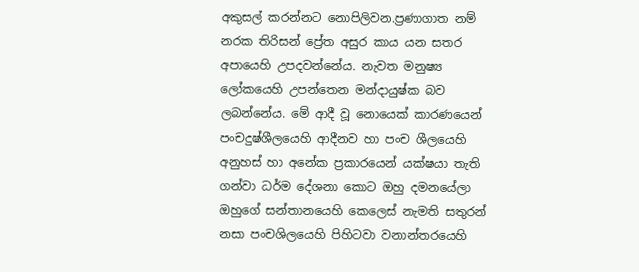අකුසල් කරන්නට නොපිලිවන.ප්‍රණාගාත නම් නරක තිරිසන් ප්‍රේත අසුර කාය යන සතර අපායෙහි උපදවන්නේය. නැවත මනුෂ්‍ය ලෝකයෙහි උපන්තෙන මන්දායුෂ්ක බව ලබන්නේය. මේ ආදී වූ නොයෙක් කාරණයෙන් පංචදුෂ්ශීලයෙහි ආදීනව හා පංච ශීලයෙහි අනුහස් හා අනේක ප්‍රකාරයෙන් යක්ෂයා තැති ගන්වා ධර්ම දේශනා කොට ඔහු දමනයේලා ඔහුගේ සන්තානයෙහි කෙලෙස් නැමති සතුරන් නසා පංචශිලයෙහි පිහිටවා වනාන්තරයෙහි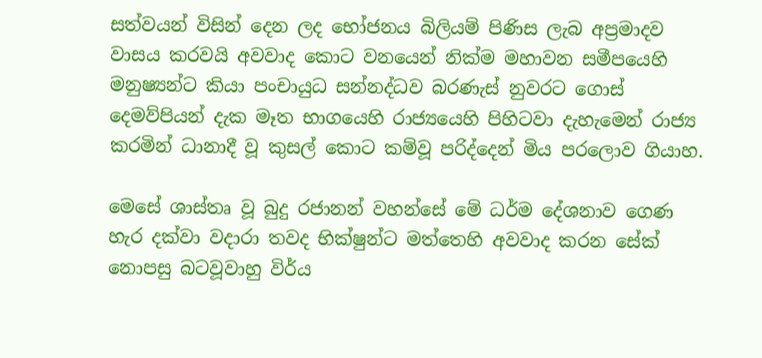සත්වයන් විසින් දෙන ලද භෝජනය බිලියම් පිණිස ලැබ අප්‍රමාදව වාසය කරවයි අවවාද කොට වනයෙන් නික්ම මහාවන සමීපයෙහි මනුෂ්‍යන්ට කියා පංචායුධ සන්නද්ධව බරණැස් නුවරට ගොස් දෙමව්පියන් දැක මෑත භාගයෙහි රාජ්‍යයෙහි පිහිටවා දැහැමෙන් රාජ්‍ය කරමින් ධානාදී වූ කුසල් කොට කම්වූ පරිද්දෙන් මිය පරලොව ගියාහ.

මෙසේ ශාස්තෘ වූ බුදු රජානන් වහන්සේ මේ ධර්ම දේශනාව ගෙණ හැර දක්වා වදාරා තවද භික්ෂුන්ට මත්තෙහි අවවාද කරන සේක් නොපසු බටවූවාහු විර්ය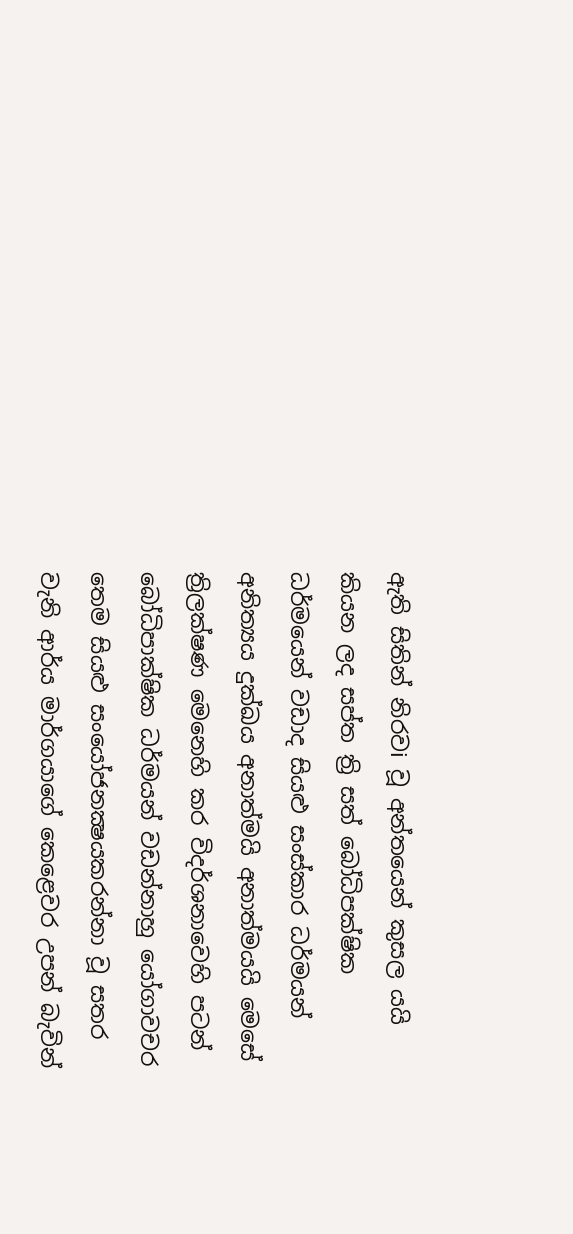ඇති සිතින් නිරවi වූ අන්තයෙන් කුසල යයි කියන ලද සප්ත ත්‍රි සත් බෝධිපක්ෂික ධර්මයෙන් වඩාද සියළු සංස්කාර ධර්මයන් අනිත්‍යය දුක්ඛය අනාත්මයි අනාත්මයයි මෙසේ ත්‍රිලක්ෂණ මෙනෙහි කර විදර්ශනාවෙහි පටන් බෝධිපාක්ෂික ධර්මයන් වඩන්නාහු යෝගාවචර තෙම සියළු සංයෝජනක්‍ෂයකරන්නා වූ සතර වැනි ආර්ය මාර්ගයාගේ කෙළෙවර උපන් බැවින්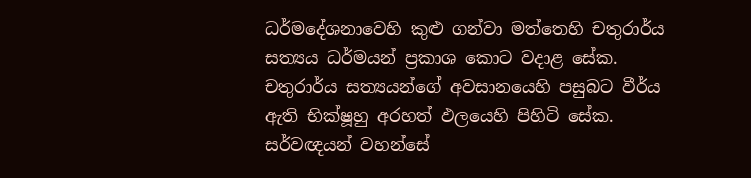ධර්මදේශනාවෙහි කුළු ගන්වා මත්තෙහි චතුරාර්ය සත්‍යය ධර්මයන් ප්‍රකාශ කොට වදාළ සේක. චතුරාර්ය සත්‍යයන්ගේ අවසානයෙහි පසුබට වීර්ය ඇති භික්ෂූහු අරහත් ඵලයෙහි පිහිටි සේක. සර්වඥයන් වහන්සේ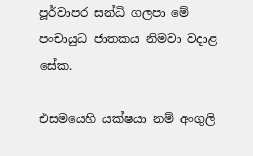පූර්වාපර සන්ධි ගලපා මේ පංචායුධ ජාතකය නිමවා වදාළ සේක.

එසමයෙහි යක්ෂයා නම් අංගුලි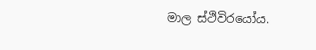මාල ස්ථිවිරයෝය.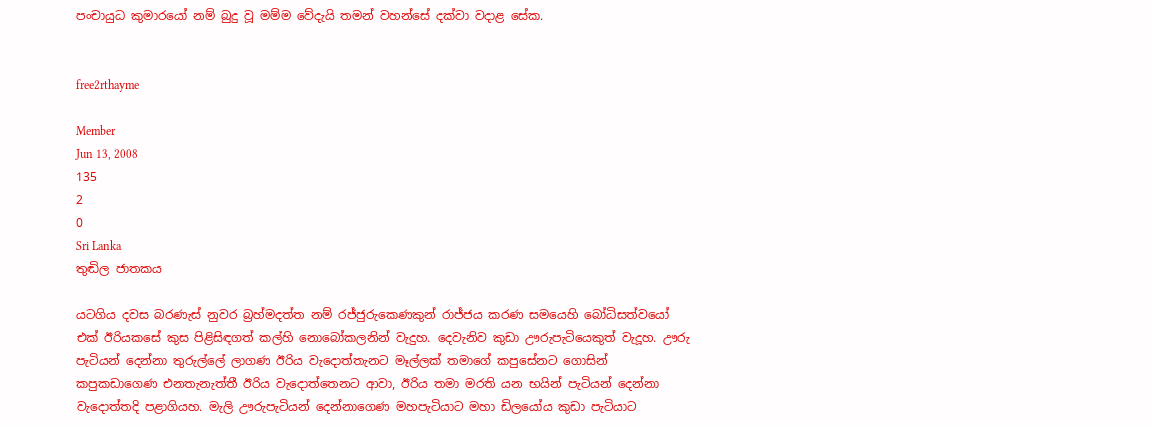පංචායුධ කුමාරයෝ නම් බුදු වූ මම්ම වේදැයි තමන් වහන්සේ දක්වා වදාළ සේක.


free2rthayme

Member
Jun 13, 2008
135
2
0
Sri Lanka
තුඬිල ජාතකය

යටගිය දවස බරණැස් නුවර බ්‍රහ්මදත්ත නම් රජ්ජුරුකෙණකුන් රාජ්ජය කරණ සමයෙහි බෝධිසත්වයෝ එක් ඊරියකසේ කුස පිළිසිඳගත් කල්හි නොබෝකලනින් වැදුහ. දෙවැනිව කුඩා ඌරුපැටියෙකුත් වැදූහ. ඌරු පැටියන් දෙන්නා තුරුල්ලේ ලාගණ ඊරිය වැදොත්තැනට මෑල්ලක් තමාගේ කපුසේනට ගොසින් කපුකඩාගෙණ එනතැනැත්තී ඊරිය වැදොත්තෙනට ආවා, ඊරිය තමා මරති යන භයින් පැටියන් දෙන්නා වැදොත්තදි පළාගියහ. මැලි ඌරුපැටියන් දෙන්නාගෙණ මහපැටියාට මහා ඩිලයෝය කුඩා පැටියාට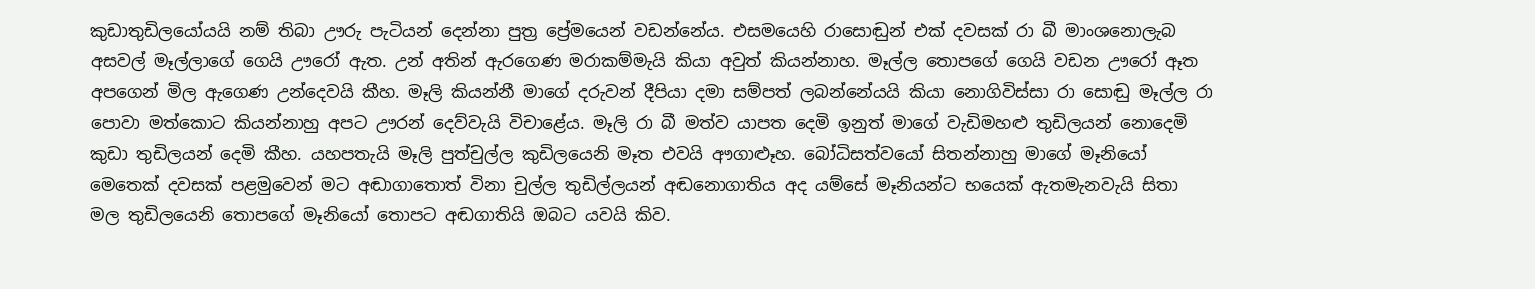කුඩාතුඩිලයෝයයි නම් තිබා ඌරු පැටියන් දෙන්නා පුත්‍ර ප්‍රේමයෙන් වඩන්නේය. එසමයෙහි රාසොඬුන් එක් දවසක් රා බී මාංශනොලැබ අසවල් මෑල්ලාගේ ගෙයි ඌරෝ ඇත. උන් අතින් ඇරගෙණ මරාකම්මැයි කියා අවුත් කියන්නාහ. මෑල්ල තොපගේ ගෙයි වඩන ඌරෝ ඈත අපගෙන් මිල ඇගෙණ උන්දෙවයි කීහ. මෑලි කියන්නී මාගේ දරුවන් දීපියා දමා සම්පත් ලබන්නේයයි කියා නොගිවිස්සා රා සොඬු මෑල්ල රා පොවා මත්කොට කියන්නාහු අපට ඌරන් දෙව්වැයි විචාළේය. මෑලි රා බී මත්ව යාපත දෙමි ඉනුත් මාගේ වැඩිමහළු තුඩිලයන් නොදෙමි කුඩා තුඩිලයන් දෙමි කීහ. යහපතැයි මෑලි පුත්චුල්ල කුඩිලයෙනි මෑත එවයි අෟගාළූහ. බෝධිසත්වයෝ සිතන්නාහු මාගේ මෑනියෝ මෙතෙක් දවසක් පළමුවෙන් මට අඬාගාතොත් විනා චුල්ල තුඩිල්ලයන් අඬනොගාතිය අද යම්සේ මෑනියන්ට භයෙක් ඇතමැනවැයි සිතා මල තුඩිලයෙනි තොපගේ මෑනියෝ තොපට අඬගාතියි ඔබට යවයි කිව.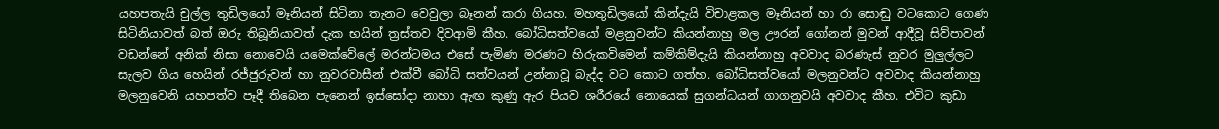යහපතැයි චුල්ල තුඩිලයෝ මෑනියන් සිටිනා තැනට වෙවුලා බෑනන් කරා ගියහ. මහතුඩිලයෝ කින්දැයි විචාළකල මෑනියන් හා රා සොඬු වටකොට ගෙණ සිටිනියාවත් බත් ඔරු තිබූනියාවත් දැක භයින් ත්‍රස්තව දිවආමි කීහ. බෝධිසත්වයෝ මළනුවන්ට කියන්නාහු මල ඌරන් ගෝනන් මුවන් ආදීවූ සිව්පාවන් වඩන්නේ අනික් නිසා නොවෙයි යමෙක්වේලේ මරන්ටමය එසේ පැමිණ මරණට හිරුකවිමෙන් කම්කිම්දැයි කියන්නාහු අවවාද බරණැස් නුවර මුලුල්ලට සැලව ගිය හෙයින් රජ්ජුරුවන් හා නුවරවාසීන් එක්වී බෝධි සත්වයන් උන්නාවූ බැද්ද වට කොට ගත්හ. බෝධිසත්වයෝ මලනුවන්ට අවවාද කියන්නාහු මලනුවෙනි යහපත්ව පෑදී තිබෙන පැනෙන් ඉස්සෝදා නාහා ඇඟ කුණු ඇර පියව ශරීරයේ නොයෙක් සුගන්ධයන් ගාගනුවයි අවවාද කීහ. එවිට කුඩා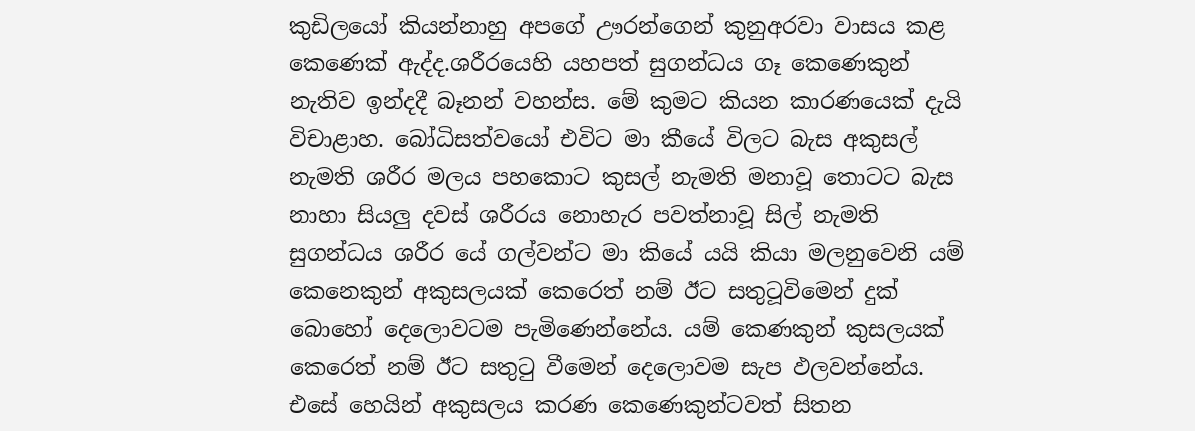කුඩිලයෝ කියන්නාහු අපගේ ඌරන්ගෙන් කුනුඅරවා වාසය කළ කෙණෙක් ඇද්ද.ශරීරයෙහි යහපත් සුගන්ධය ගෑ කෙණෙකුන් නැතිව ඉන්දදී බෑනන් වහන්ස. මේ කුමට කියන කාරණයෙක් දැයි විචාළාහ. බෝධිසත්වයෝ එවිට මා කීයේ විලට බැස අකුසල් නැමති ශරීර මලය පහකොට කුසල් නැමති මනාවූ තොටට බැස නාහා සියලු දවස් ශරීරය නොහැර පවත්නාවූ සිල් නැමති සුගන්ධය ශරීර යේ ගල්වන්ට මා කියේ යයි කියා මලනුවෙනි යම් කෙනෙකුන් අකුසලයක් කෙරෙත් නම් ඊට සතුටූවිමෙන් දුක් බොහෝ දෙලොවටම පැමිණෙන්නේය. යම් කෙණකුන් කුසලයක් කෙරෙත් නම් ඊට සතුටු වීමෙන් දෙලොවම සැප ඵලවන්නේය. එසේ හෙයින් අකුසලය කරණ කෙණෙකුන්ටවත් සිතන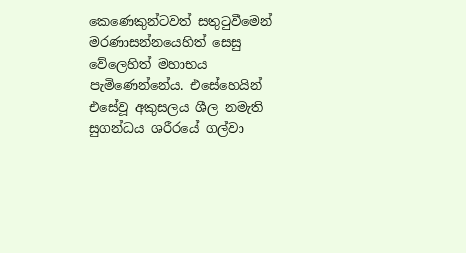කෙණෙකුන්ටවත් සතුටුවීමෙන් මරණාසන්නයෙහිත් සෙසු වේලෙහිත් මහාභය පැමිණෙන්නේය. එසේහෙයින් එසේවූ අකුසලය ශීල නමැති සුගන්ධය ශරීරයේ ගල්වා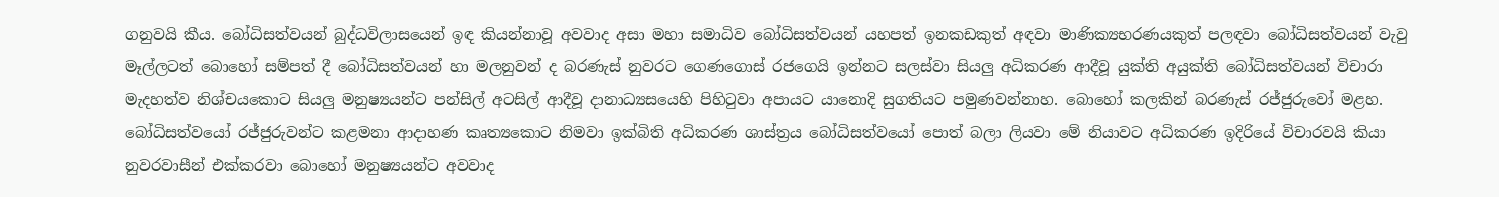ගනුවයි කීය. බෝධිසත්වයන් බුද්ධවිලාසයෙන් ඉඳ කියන්නාවූ අවවාද අසා මහා සමාධිව බෝධිසත්වයන් යහපත් ඉනකඩකුත් අඳවා මාණික්‍යභරණයකුත් පලඳවා බෝධිසත්වයන් වැවු මෑල්ලටත් බොහෝ සම්පත් දී බෝධිසත්වයන් හා මලනුවන් ද බරණැස් නුවරට ගෙණගොස් රජගෙයි ඉන්නට සලස්වා සියලු අධිකරණ ආදීවූ යුක්ති අයුක්ති බෝධිසත්වයන් විචාරා මැදහත්ව නිශ්චයකොට සියලු මනුෂ්‍යයන්ට පන්සිල් අටසිල් ආදීවූ දානාධ්‍යසයෙහි පිහිටුවා අපායට යානොදි සුගතියට පමුණවන්නාහ. බොහෝ කලකින් බරණැස් රජ්ජුරුවෝ මළහ. බෝධිසත්වයෝ රජ්ජුරුවන්ට කළමනා ආදාහණ කෘත්‍යකොට නිමවා ඉක්බිති අධිකරණ ශාස්ත්‍රය බෝධිසත්වයෝ පොත් බලා ලියවා මේ නියාවට අධිකරණ ඉදිරියේ විචාරවයි කියා නුවරවාසීන් එක්කරවා බොහෝ මනුෂ්‍යයන්ට අවවාද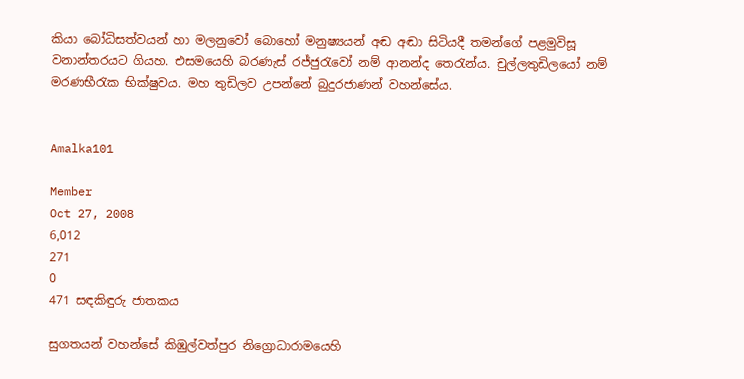කියා බෝධිසත්වයන් හා මලනුවෝ බොහෝ මනුෂ්‍යයන් අඬ අඬා සිටියදී තමන්ගේ පළමුවිසූ වනාන්තරයට ගියහ. එසමයෙහි බරණැස් රජ්ජුරැවෝ නම් ආනන්ද තෙරැන්ය. චුල්ලතුඩිලයෝ නම් මරණභීරැක භික්ෂුවය. මහ තුඩිලව උපන්නේ බුදුරජාණන් වහන්සේය.


Amalka101

Member
Oct 27, 2008
6,012
271
0
471 සඳකිඳුරු ජාතකය

සුගතයන් වහන්සේ කිඹුල්වත්පුර නිග්‍රොධාරාමයෙහි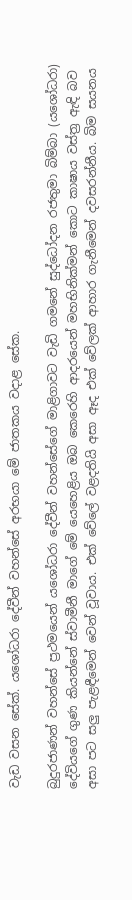වැඩ වසන සේක්. යශෝධරා දේවීන් වහන්සේ අරභයා මේ ජාතකය වදාළ සේක.

බුදුරජාණන් වහන්සේ ප්‍රථමයෙන් යශෝධරා දේවීන් වහන්සේගේ මාළිගාවට වැඩි ගමනේ සුද්ධෝදන රජතුමා බිම්බා (යශෝධරා) දේවියගේ ගුණ කියන්නේ ස්වාමීනී මාගේ මේ යෙහෙළිය ඔබ කෙරෙහි ආදරයෙන් මහභිනික්මන් කොට කාෂාය වස්ත්‍ර ඇඳි බව අසා පට සලු පැළඳීමෙන් වෙන් වූවාය. එක් වේලේ වළදතියි අසා ඈද එක් වේලක් ආහාර ගැනීමෙන් දවසරන්නීය. බිම සයනය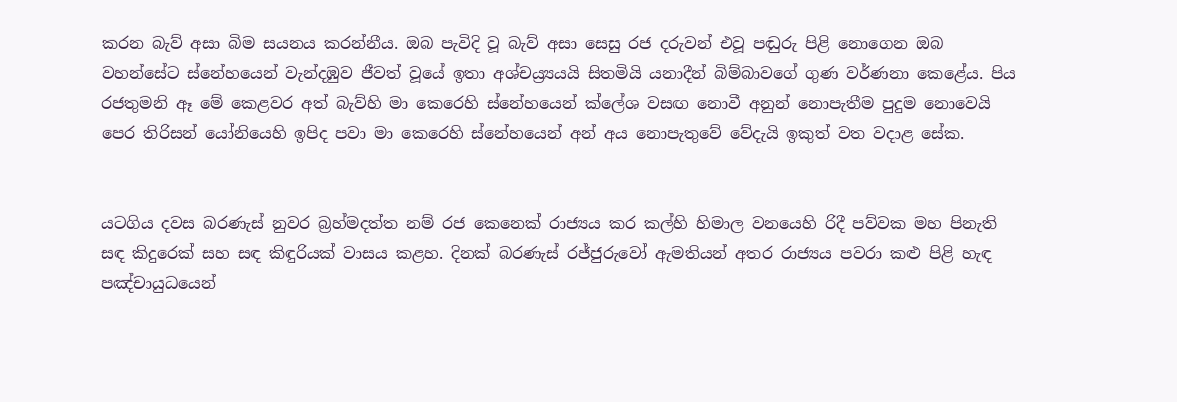කරන බැව් අසා බිම සයනය කරන්නීය. ඔබ පැවිදි වූ බැව් අසා සෙසු රජ දරුවන් එවූ පඬුරු පිළි නොගෙන ඔබ වහන්සේට ස්නේහයෙන් වැන්දඹුව ජීවත් වූයේ ඉතා අශ්චය්‍ර්‍යයයි සිතමියි යනාදීන් බිම්බාවගේ ගුණ වර්ණනා කෙළේය. පිය රජතුමනි ඈ මේ කෙළවර අත් බැව්හි මා කෙරෙහි ස්නේහයෙන් ක්ලේශ වසඟ නොවී අනුන් නොපැතීම පුදුම නොවෙයි පෙර තිරිසන් යෝනියෙහි ඉපිද පවා මා කෙරෙහි ස්නේහයෙන් අන් අය නොපැතුවේ වේදැයි ඉකුත් වත වදාළ සේක.


යටගිය දවස බරණැස් නුවර බ්‍රහ්මදත්ත නම් රජ කෙනෙක් රාජ්‍යය කර කල්හි හිමාල වනයෙහි රිදී පව්වක මහ පිනැති සඳ කිදුරෙක් සහ සඳ කිඳුරියක් වාසය කළහ. දිනක් බරණැස් රජ්ජුරුවෝ ඇමතියන් අතර රාජ්‍යය පවරා කළු පිළි හැඳ පඤ්චායුධයෙන්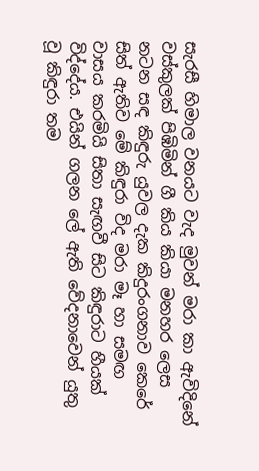සැරසී හිමාල වනයට වැද මුවන් මරා කා ඇවිදිනේ වස්කුලක් පිඹිමින් ගී කිය කියා මනහර ලෙස නටන සඳ කිඳුරු යුවල දැක කිදුරංගනාව කෙරේ සිත් ඇතිව මේ කිඳුරා විද මරා මෑ හා සමඟ වාසය කරමියි සිතා සැඟවී සිට කිඳුරාට හීයක් විද්දේය. එයින් ගලන ලේ ඇති වේදනාවෙන් යුතු වූ කිඳුරා තම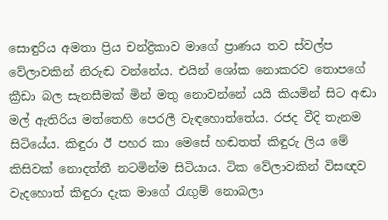සොඳුරිය අමතා ප්‍රිය චන්ද්‍රිකාව මාගේ ප්‍රාණය තව ස්වල්ප වේලාවකින් නිරුඬ වන්නේය. එයින් ශෝක නොකරව තොපගේ ක්‍රීඩා බල සැනසීමක් මින් මතු නොවන්නේ යයි කියමින් සිට අඬා මල් ඇතිරිය මත්තෙහි පෙරලී වැඳහොත්තේය. රජද වීදි තැනම සිටියේය. කිඳුරා ඊ පහර කා මෙසේ හඬතත් කිඳුරු ලිය මේ කිසිවක් නොදත්තී නටමින්ම සිටියාය. ටික වේලාවකින් විසඥව වැදහොත් කිඳුරා දැක මාගේ රැඟුම් නොබලා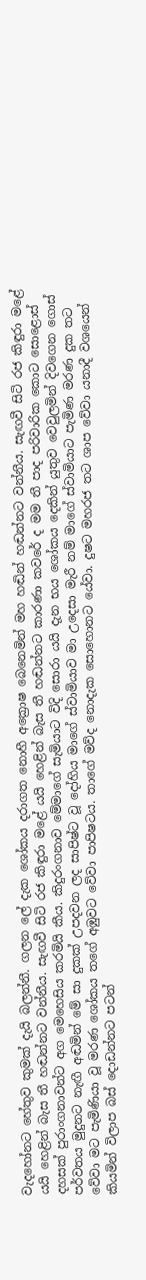වැදහෝනට හේතුව කුමක් දැයි බලන්නී. ගලන ලේ දැක ශෝකය දරාගත නොහී අක්‍රොෂ බෙනෙමින් මහ හඬින් හඬන්නට වන්නීය. සැඟවී සිටි රජ කිඳුරා මළේ යයි හෙළින් බැස තී හඬන්නට වන්නීය. සැඟවී සිටි රජ කිඳුරා මළේ යයි හෙළින් බැස තී හඬන්නට කාරණා කවරේ ද මම තී පාද පරිවාරික කොට සොළොස් දහසක් පුරාංගනාවන්ට අග මෙහෙසිය කරමියි කීය. කිදුරංගනාව මේමාගේ සැමියාට විදි සොරා යයි දැන භය ශෝකය දෙකින් යුතුව වෙවුලමින් දිවගෙන ගොස් පර්වතය මුදුනට නැඟී අඬමින් මේ සා දුකක් උපදවන ලද සාපිෂ්ට වූ දෝහිය මාගේ ස්වාමියාව මා උදෙසා මැරී නම් මාගේ ස්වාමියාට පැමිණ මරණ දුක තට වේවා මට පැමිණියා වූ මරණ ශෝකය තගේ අඹුවට වේවා පාපිෂටය. තාගේ මව්ද නොදැක සොහොනට යේවා. දුෂට මහරජ තට ශාප වේවා යනාදී වශයෙන් කියමින් විලාප බස් දොඩන්නට පටන්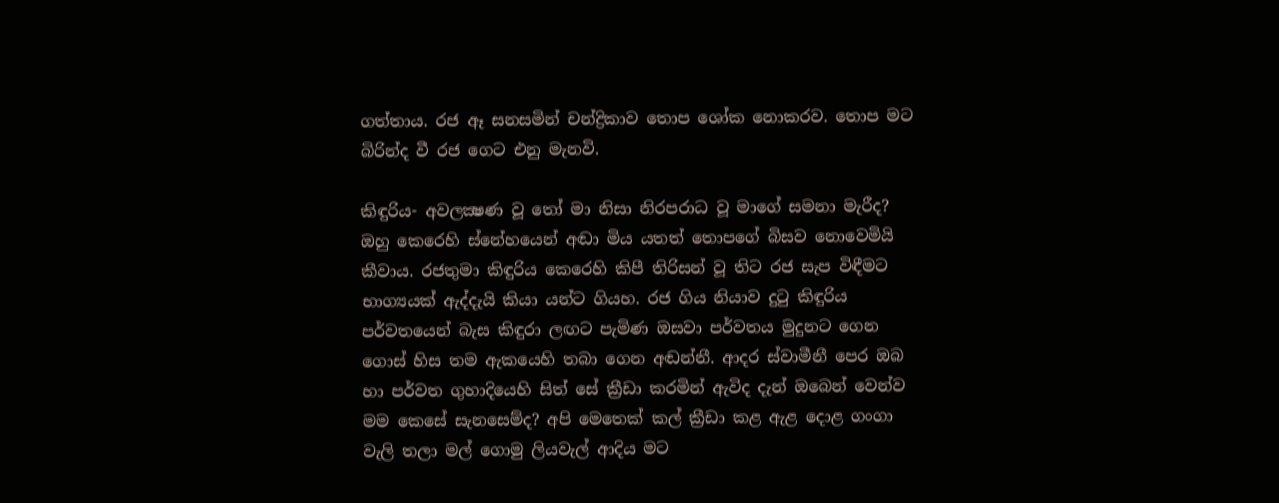ගත්තාය. රජ ඈ සනසමින් චන්ද්‍රිකාව තොප ශෝක නොකරව. තොප මට බිරින්ද වී රජ ගෙට එනු මැනවි.

කිඳුරිය- අවලක්‍ෂණ වූ තෝ මා නිසා නිරපරාධ වූ මාගේ සමනා මැරීද? ඔහු කෙරෙහි ස්නේහයෙන් අඬා මිය යතත් තොපගේ බිසව නොවෙමියි කීවාය. රජතුමා කිඳුරිය කෙරෙහි කිපී තිරිසන් වූ තිට රජ සැප විඳීමට භාග්‍යයක් ඇද්දැයි කියා යන්ට ගියහ. රජ ගිය නියාව දුටු කිඳුරිය පර්වතයෙන් බැස කිඳුරා ලඟට පැමිණ ඔසවා පර්වතය මුදුනට ගෙන ගොස් හිස තම ඇකයෙහි තබා ගෙන අඬන්නී. ආදර ස්වාමීනී පෙර ඔබ හා පර්වත ගුහාදියෙහි සිත් සේ ක්‍රීඩා කරමින් ඇවිද දැන් ඔබෙන් වෙන්ව මම කෙසේ සැනසෙම්ද? අපි මෙතෙක් කල් ක්‍රීඩා කළ ඇළ දොළ ගංගා වැලි තලා මල් ගොමු ලියවැල් ආදිය මට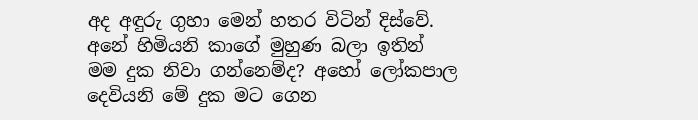අද අඳුරු ගුහා මෙන් හතර විටින් දිස්වේ. අනේ හිමියනි කාගේ මුහුණ බලා ඉතින් මම දුක නිවා ගන්නෙම්ද? අහෝ ලෝකපාල දෙවියනි මේ දුක මට ගෙන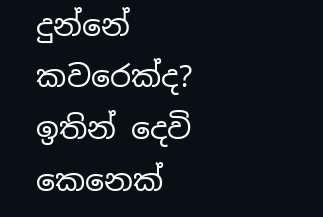දුන්නේ කවරෙක්ද? ඉතින් දෙවි කෙනෙක්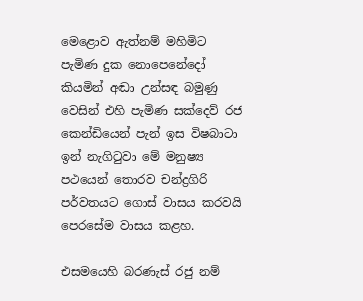මෙළොව ඇත්නම් මහිමිට පැමිණ දුක නොපෙනේදෝ කියමින් අඬා උන්සඳ බමුණු වෙසින් එහි පැමිණ සක්දෙව් රජ කෙන්ඩියෙන් පැන් ඉස විෂබාටා ඉන් නැගිටුවා මේ මනුෂ්‍ය පථයෙන් තොරව චන්ද්‍රගිරි පර්වතයට ගොස් වාසය කරවයි පෙරසේම වාසය කළහ.

එසමයෙහි බරණැස් රජු නම්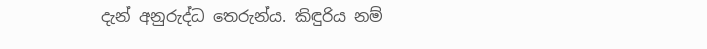දැන් අනුරුද්ධ තෙරුන්ය. කිඳුරිය නම්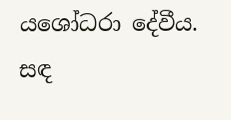යශෝධරා දේවීය. සඳ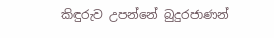කිඳුරුව උපන්නේ බුදුරජාණන්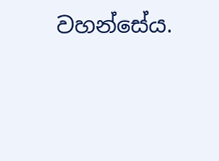වහන්සේය.